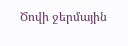Ծովի ջերմային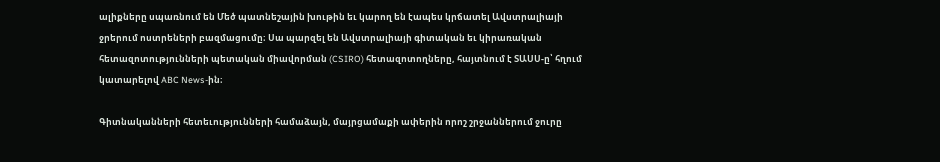ալիքները սպառնում են Մեծ պատնեշային խութին եւ կարող են էապես կրճատել Ավստրալիայի ջրերում ոստրեների բազմացումը։ Սա պարզել են Ավստրալիայի գիտական եւ կիրառական հետազոտությունների պետական միավորման (CSIRO) հետազոտողները, հայտնում է ՏԱՍՍ-ը՝ հղում կատարելով ABC News-ին։

Գիտնականների հետեւությունների համաձայն, մայրցամաքի ափերին որոշ շրջաններում ջուրը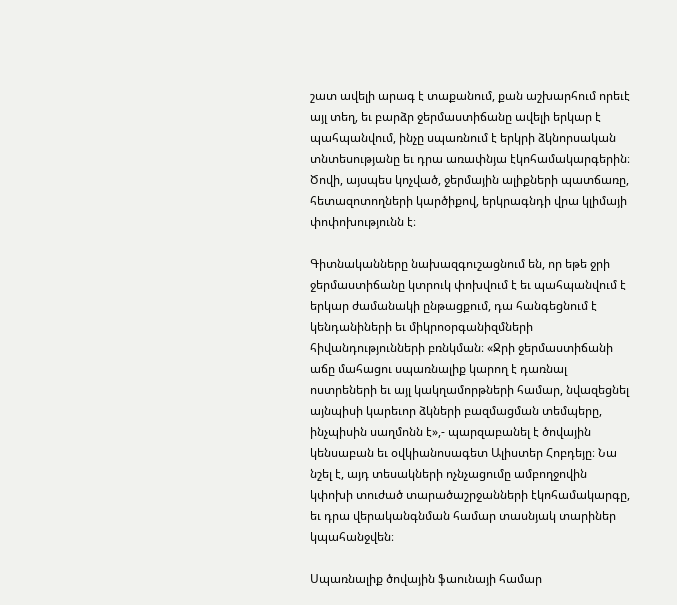շատ ավելի արագ է տաքանում, քան աշխարհում որեւէ այլ տեղ, եւ բարձր ջերմաստիճանը ավելի երկար է պահպանվում, ինչը սպառնում է երկրի ձկնորսական տնտեսությանը եւ դրա առափնյա էկոհամակարգերին։ Ծովի, այսպես կոչված, ջերմային ալիքների պատճառը, հետազոտողների կարծիքով, երկրագնդի վրա կլիմայի փոփոխությունն է։

Գիտնականները նախազգուշացնում են, որ եթե ջրի ջերմաստիճանը կտրուկ փոխվում է եւ պահպանվում է երկար ժամանակի ընթացքում, դա հանգեցնում է կենդանիների եւ միկրոօրգանիզմների հիվանդությունների բռնկման։ «Ջրի ջերմաստիճանի աճը մահացու սպառնալիք կարող է դառնալ ոստրեների եւ այլ կակղամորթների համար, նվազեցնել այնպիսի կարեւոր ձկների բազմացման տեմպերը, ինչպիսին սաղմոնն է»,- պարզաբանել է ծովային կենսաբան եւ օվկիանոսագետ Ալիստեր Հոբդեյը։ Նա նշել է, այդ տեսակների ոչնչացումը ամբողջովին կփոխի տուժած տարածաշրջանների էկոհամակարգը, եւ դրա վերականգնման համար տասնյակ տարիներ կպահանջվեն։

Սպառնալիք ծովային ֆաունայի համար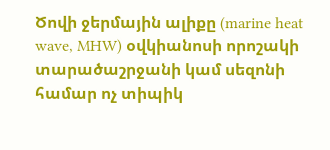Ծովի ջերմային ալիքը (marine heat wave, MHW) օվկիանոսի որոշակի տարածաշրջանի կամ սեզոնի համար ոչ տիպիկ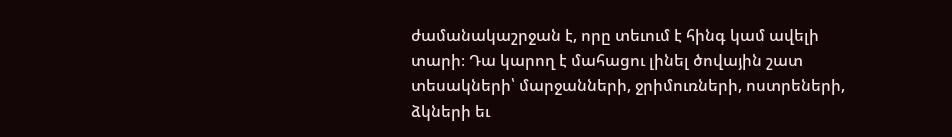ժամանակաշրջան է, որը տեւում է հինգ կամ ավելի տարի։ Դա կարող է մահացու լինել ծովային շատ տեսակների՝ մարջանների, ջրիմուռների, ոստրեների, ձկների եւ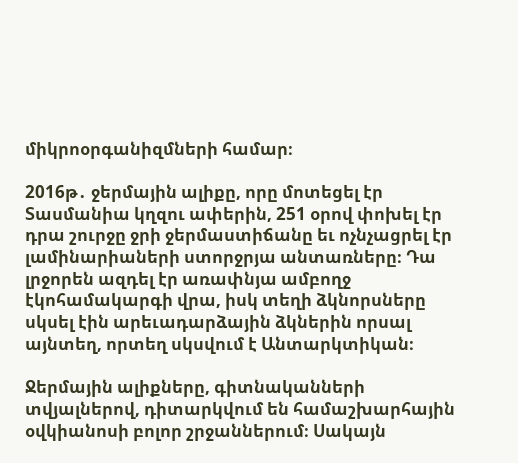միկրոօրգանիզմների համար։

2016թ․ ջերմային ալիքը, որը մոտեցել էր Տասմանիա կղզու ափերին, 251 օրով փոխել էր դրա շուրջը ջրի ջերմաստիճանը եւ ոչնչացրել էր լամինարիաների ստորջրյա անտառները։ Դա լրջորեն ազդել էր առափնյա ամբողջ էկոհամակարգի վրա, իսկ տեղի ձկնորսները սկսել էին արեւադարձային ձկներին որսալ այնտեղ, որտեղ սկսվում է Անտարկտիկան։

Ջերմային ալիքները, գիտնականների տվյալներով, դիտարկվում են համաշխարհային օվկիանոսի բոլոր շրջաններում։ Սակայն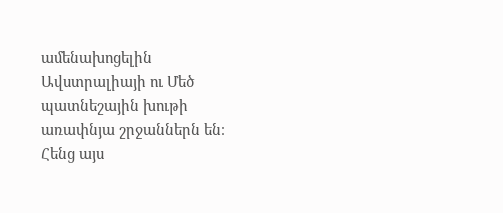ամենախոցելին Ավստրալիայի ու Մեծ պատնեշային խութի առափնյա շրջաններն են։ Հենց այս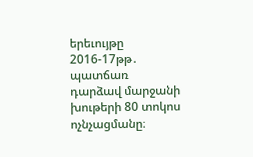երեւույթը 2016-17թթ․ պատճառ դարձավ մարջանի խութերի 80 տոկոս ոչնչացմանը։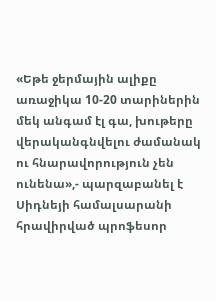«Եթե ջերմային ալիքը առաջիկա 10-20 տարիներին մեկ անգամ էլ գա, խութերը վերականգնվելու ժամանակ ու հնարավորություն չեն ունենա»,- պարզաբանել է Սիդնեյի համալսարանի հրավիրված պրոֆեսոր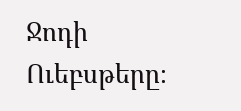Ջոդի Ուեբսթերը։